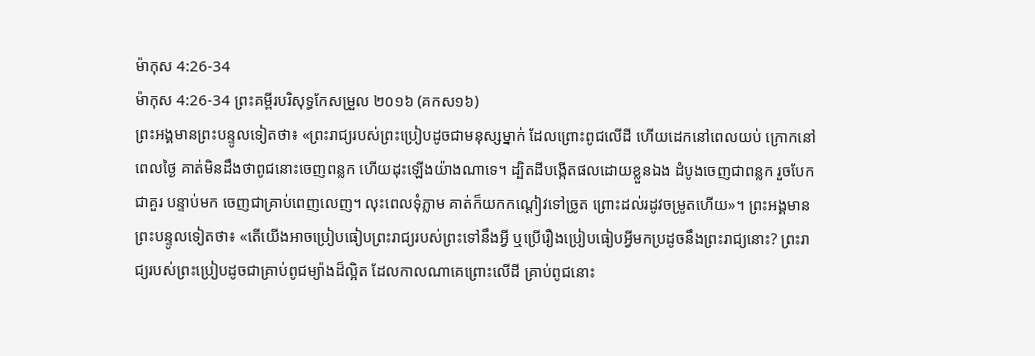ម៉ាកុស 4:26-34
ម៉ាកុស 4:26-34 ព្រះគម្ពីរបរិសុទ្ធកែសម្រួល ២០១៦ (គកស១៦)
ព្រះអង្គមានព្រះបន្ទូលទៀតថា៖ «ព្រះរាជ្យរបស់ព្រះប្រៀបដូចជាមនុស្សម្នាក់ ដែលព្រោះពូជលើដី ហើយដេកនៅពេលយប់ ក្រោកនៅពេលថ្ងៃ គាត់មិនដឹងថាពូជនោះចេញពន្លក ហើយដុះឡើងយ៉ាងណាទេ។ ដ្បិតដីបង្កើតផលដោយខ្លួនឯង ដំបូងចេញជាពន្លក រួចបែកជាគួរ បន្ទាប់មក ចេញជាគ្រាប់ពេញលេញ។ លុះពេលទុំភ្លាម គាត់ក៏យកកណ្តៀវទៅច្រូត ព្រោះដល់រដូវចម្រូតហើយ»។ ព្រះអង្គមានព្រះបន្ទូលទៀតថា៖ «តើយើងអាចប្រៀបធៀបព្រះរាជ្យរបស់ព្រះទៅនឹងអ្វី ឬប្រើរឿងប្រៀបធៀបអ្វីមកប្រដូចនឹងព្រះរាជ្យនោះ? ព្រះរាជ្យរបស់ព្រះប្រៀបដូចជាគ្រាប់ពូជម្យ៉ាងដ៏ល្អិត ដែលកាលណាគេព្រោះលើដី គ្រាប់ពូជនោះ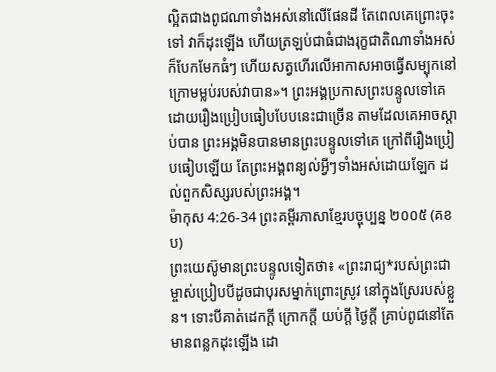ល្អិតជាងពូជណាទាំងអស់នៅលើផែនដី តែពេលគេព្រោះចុះទៅ វាក៏ដុះឡើង ហើយត្រឡប់ជាធំជាងរុក្ខជាតិណាទាំងអស់ ក៏បែកមែកធំៗ ហើយសត្វហើរលើអាកាសអាចធ្វើសម្បុកនៅក្រោមម្លប់របស់វាបាន»។ ព្រះអង្គប្រកាសព្រះបន្ទូលទៅគេ ដោយរឿងប្រៀបធៀបបែបនេះជាច្រើន តាមដែលគេអាចស្តាប់បាន ព្រះអង្គមិនបានមានព្រះបន្ទូលទៅគេ ក្រៅពីរឿងប្រៀបធៀបឡើយ តែព្រះអង្គពន្យល់អ្វីៗទាំងអស់ដោយឡែក ដល់ពួកសិស្សរបស់ព្រះអង្គ។
ម៉ាកុស 4:26-34 ព្រះគម្ពីរភាសាខ្មែរបច្ចុប្បន្ន ២០០៥ (គខប)
ព្រះយេស៊ូមានព្រះបន្ទូលទៀតថា៖ «ព្រះរាជ្យ*របស់ព្រះជាម្ចាស់ប្រៀបបីដូចជាបុរសម្នាក់ព្រោះស្រូវ នៅក្នុងស្រែរបស់ខ្លួន។ ទោះបីគាត់ដេកក្ដី ក្រោកក្ដី យប់ក្ដី ថ្ងៃក្ដី គ្រាប់ពូជនៅតែមានពន្លកដុះឡើង ដោ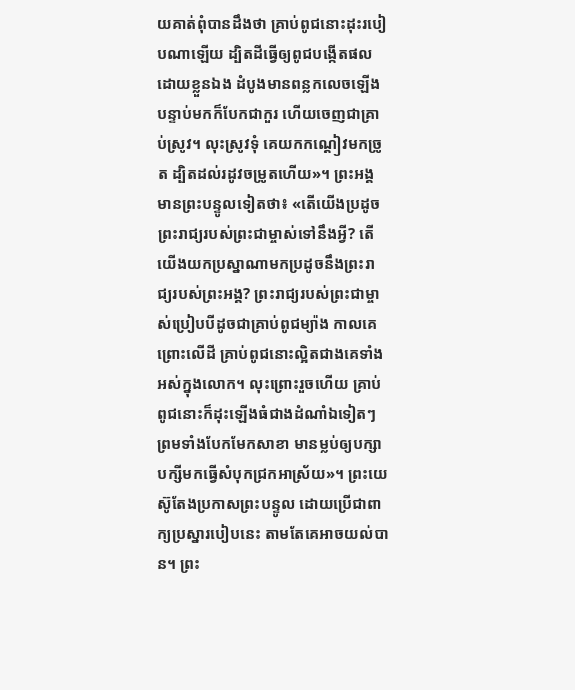យគាត់ពុំបានដឹងថា គ្រាប់ពូជនោះដុះរបៀបណាឡើយ ដ្បិតដីធ្វើឲ្យពូជបង្កើតផលដោយខ្លួនឯង ដំបូងមានពន្លកលេចឡើង បន្ទាប់មកក៏បែកជាកួរ ហើយចេញជាគ្រាប់ស្រូវ។ លុះស្រូវទុំ គេយកកណ្ដៀវមកច្រូត ដ្បិតដល់រដូវចម្រូតហើយ»។ ព្រះអង្គមានព្រះបន្ទូលទៀតថា៖ «តើយើងប្រដូចព្រះរាជ្យរបស់ព្រះជាម្ចាស់ទៅនឹងអ្វី? តើយើងយកប្រស្នាណាមកប្រដូចនឹងព្រះរាជ្យរបស់ព្រះអង្គ? ព្រះរាជ្យរបស់ព្រះជាម្ចាស់ប្រៀបបីដូចជាគ្រាប់ពូជម្យ៉ាង កាលគេព្រោះលើដី គ្រាប់ពូជនោះល្អិតជាងគេទាំងអស់ក្នុងលោក។ លុះព្រោះរួចហើយ គ្រាប់ពូជនោះក៏ដុះឡើងធំជាងដំណាំឯទៀតៗ ព្រមទាំងបែកមែកសាខា មានម្លប់ឲ្យបក្សាបក្សីមកធ្វើសំបុកជ្រកអាស្រ័យ»។ ព្រះយេស៊ូតែងប្រកាសព្រះបន្ទូល ដោយប្រើជាពាក្យប្រស្នារបៀបនេះ តាមតែគេអាចយល់បាន។ ព្រះ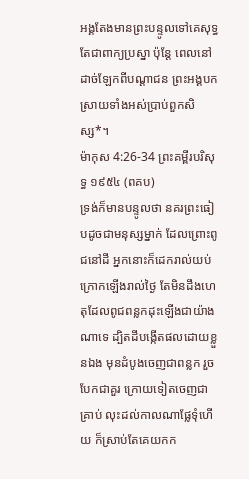អង្គតែងមានព្រះបន្ទូលទៅគេសុទ្ធតែជាពាក្យប្រស្នា ប៉ុន្តែ ពេលនៅដាច់ឡែកពីបណ្ដាជន ព្រះអង្គបកស្រាយទាំងអស់ប្រាប់ពួកសិស្ស*។
ម៉ាកុស 4:26-34 ព្រះគម្ពីរបរិសុទ្ធ ១៩៥៤ (ពគប)
ទ្រង់ក៏មានបន្ទូលថា នគរព្រះធៀបដូចជាមនុស្សម្នាក់ ដែលព្រោះពូជនៅដី អ្នកនោះក៏ដេករាល់យប់ក្រោកឡើងរាល់ថ្ងៃ តែមិនដឹងហេតុដែលពូជពន្លកដុះឡើងជាយ៉ាងណាទេ ដ្បិតដីបង្កើតផលដោយខ្លួនឯង មុនដំបូងចេញជាពន្លក រួចបែកជាគួរ ក្រោយទៀតចេញជាគ្រាប់ លុះដល់កាលណាផ្លែទុំហើយ ក៏ស្រាប់តែគេយកក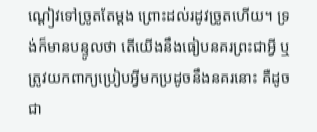ណ្តៀវទៅច្រូតតែម្តង ព្រោះដល់រដូវច្រូតហើយ។ ទ្រង់ក៏មានបន្ទូលថា តើយើងនឹងធៀបនគរព្រះជាអ្វី ឬត្រូវយកពាក្យប្រៀបអ្វីមកប្រដូចនឹងនគរនោះ គឺដូចជា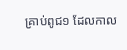គ្រាប់ពូជ១ ដែលកាល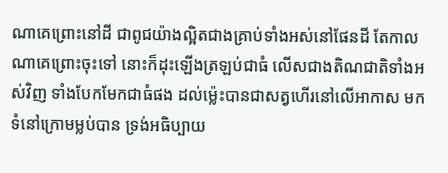ណាគេព្រោះនៅដី ជាពូជយ៉ាងល្អិតជាងគ្រាប់ទាំងអស់នៅផែនដី តែកាលណាគេព្រោះចុះទៅ នោះក៏ដុះឡើងត្រឡប់ជាធំ លើសជាងតិណជាតិទាំងអស់វិញ ទាំងបែកមែកជាធំផង ដល់ម៉្លេះបានជាសត្វហើរនៅលើអាកាស មកទំនៅក្រោមម្លប់បាន ទ្រង់អធិប្បាយ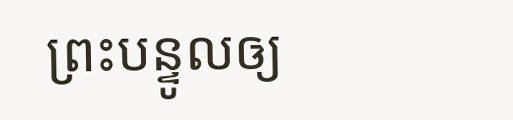ព្រះបន្ទូលឲ្យ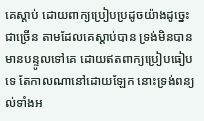គេស្តាប់ ដោយពាក្យប្រៀបប្រដូចយ៉ាងដូច្នេះជាច្រើន តាមដែលគេស្តាប់បាន ទ្រង់មិនបានមានបន្ទូលទៅគេ ដោយឥតពាក្យប្រៀបធៀបទេ តែកាលណានៅដោយឡែក នោះទ្រង់ពន្យល់ទាំងអ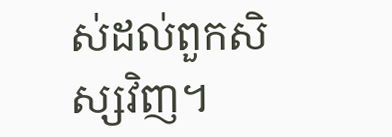ស់ដល់ពួកសិស្សវិញ។